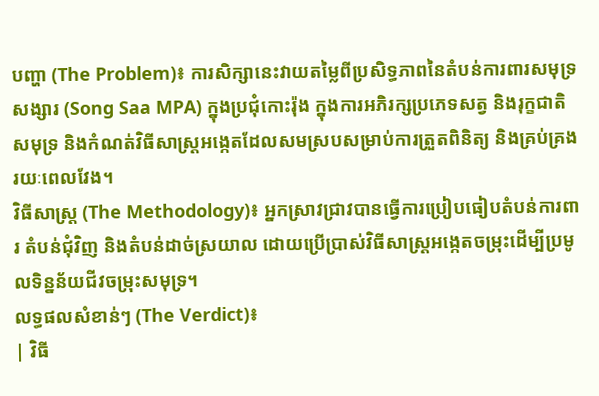បញ្ហា (The Problem)៖ ការសិក្សានេះវាយតម្លៃពីប្រសិទ្ធភាពនៃតំបន់ការពារសមុទ្រសង្សារ (Song Saa MPA) ក្នុងប្រជុំកោះរ៉ុង ក្នុងការអភិរក្សប្រភេទសត្វ និងរុក្ខជាតិសមុទ្រ និងកំណត់វិធីសាស្ត្រអង្កេតដែលសមស្របសម្រាប់ការត្រួតពិនិត្យ និងគ្រប់គ្រងរយៈពេលវែង។
វិធីសាស្ត្រ (The Methodology)៖ អ្នកស្រាវជ្រាវបានធ្វើការប្រៀបធៀបតំបន់ការពារ តំបន់ជុំវិញ និងតំបន់ដាច់ស្រយាល ដោយប្រើប្រាស់វិធីសាស្ត្រអង្កេតចម្រុះដើម្បីប្រមូលទិន្នន័យជីវចម្រុះសមុទ្រ។
លទ្ធផលសំខាន់ៗ (The Verdict)៖
| វិធី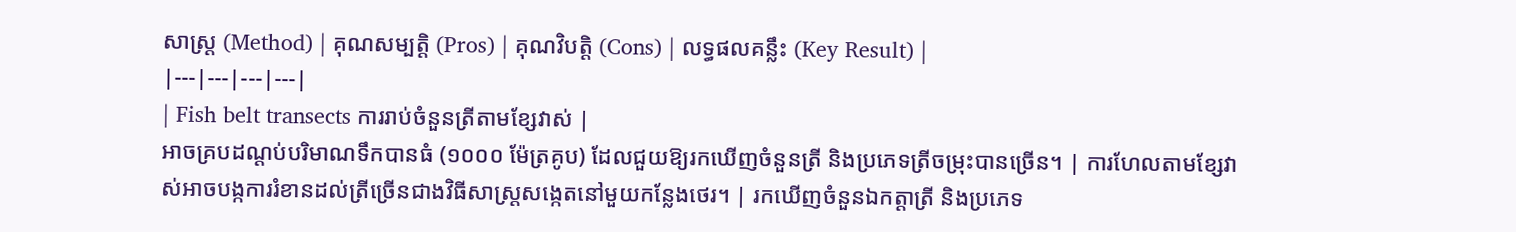សាស្ត្រ (Method) | គុណសម្បត្តិ (Pros) | គុណវិបត្តិ (Cons) | លទ្ធផលគន្លឹះ (Key Result) |
|---|---|---|---|
| Fish belt transects ការរាប់ចំនួនត្រីតាមខ្សែវាស់ |
អាចគ្របដណ្តប់បរិមាណទឹកបានធំ (១០០០ ម៉ែត្រគូប) ដែលជួយឱ្យរកឃើញចំនួនត្រី និងប្រភេទត្រីចម្រុះបានច្រើន។ | ការហែលតាមខ្សែវាស់អាចបង្កការរំខានដល់ត្រីច្រើនជាងវិធីសាស្ត្រសង្កេតនៅមួយកន្លែងថេរ។ | រកឃើញចំនួនឯកត្តាត្រី និងប្រភេទ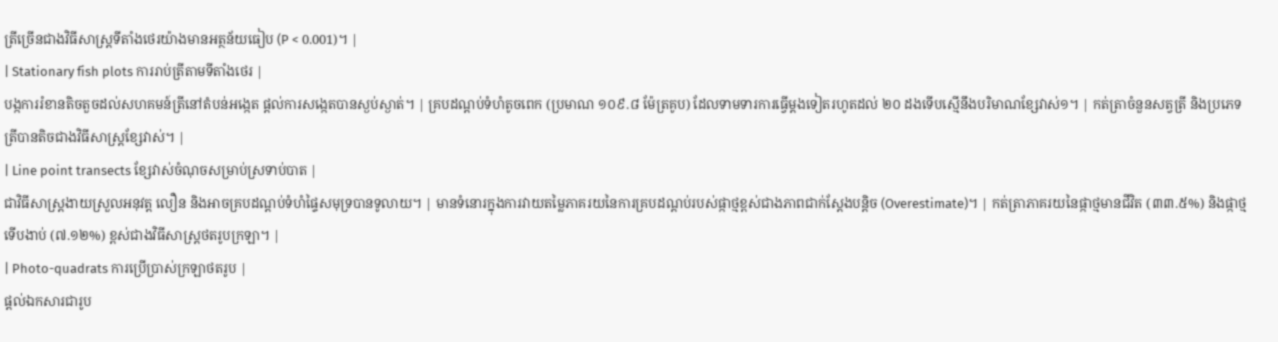ត្រីច្រើនជាងវិធីសាស្ត្រទីតាំងថេរយ៉ាងមានអត្ថន័យធៀប (P < 0.001)។ |
| Stationary fish plots ការរាប់ត្រីតាមទីតាំងថេរ |
បង្កការរំខានតិចតួចដល់សហគមន៍ត្រីនៅតំបន់អង្កេត ផ្តល់ការសង្កេតបានស្ងប់ស្ងាត់។ | គ្របដណ្តប់ទំហំតូចពេក (ប្រមាណ ១០៩.៨ ម៉ែត្រគូប) ដែលទាមទារការធ្វើម្តងទៀតរហូតដល់ ២០ ដងទើបស្មើនឹងបរិមាណខ្សែវាស់១។ | កត់ត្រាចំនួនសត្វត្រី និងប្រភេទត្រីបានតិចជាងវិធីសាស្ត្រខ្សែវាស់។ |
| Line point transects ខ្សែវាស់ចំណុចសម្រាប់ស្រទាប់បាត |
ជាវិធីសាស្ត្រងាយស្រួលអនុវត្ត លឿន និងអាចគ្របដណ្តប់ទំហំផ្ទៃសមុទ្របានទូលាយ។ | មានទំនោរក្នុងការវាយតម្លៃភាគរយនៃការគ្របដណ្តប់របស់ផ្កាថ្មខ្ពស់ជាងភាពជាក់ស្តែងបន្តិច (Overestimate)។ | កត់ត្រាភាគរយនៃផ្កាថ្មមានជីវិត (៣៣.៥%) និងផ្កាថ្មទើបងាប់ (៧.១២%) ខ្ពស់ជាងវិធីសាស្ត្រថតរូបក្រឡា។ |
| Photo-quadrats ការប្រើប្រាស់ក្រឡាថតរូប |
ផ្តល់ឯកសារជារូប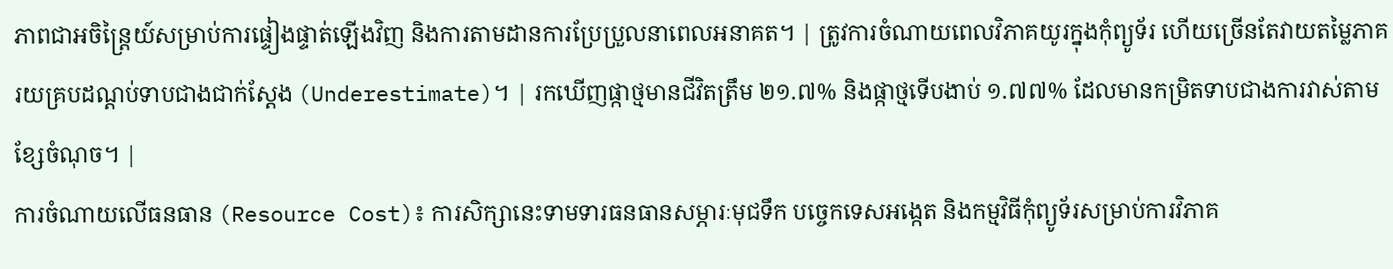ភាពជាអចិន្ត្រៃយ៍សម្រាប់ការផ្ទៀងផ្ទាត់ឡើងវិញ និងការតាមដានការប្រែប្រួលនាពេលអនាគត។ | ត្រូវការចំណាយពេលវិភាគយូរក្នុងកុំព្យូទ័រ ហើយច្រើនតែវាយតម្លៃភាគរយគ្របដណ្តប់ទាបជាងជាក់ស្តែង (Underestimate)។ | រកឃើញផ្កាថ្មមានជីវិតត្រឹម ២១.៧% និងផ្កាថ្មទើបងាប់ ១.៧៧% ដែលមានកម្រិតទាបជាងការវាស់តាមខ្សែចំណុច។ |
ការចំណាយលើធនធាន (Resource Cost)៖ ការសិក្សានេះទាមទារធនធានសម្ភារៈមុជទឹក បច្ចេកទេសអង្កេត និងកម្មវិធីកុំព្យូទ័រសម្រាប់ការវិភាគ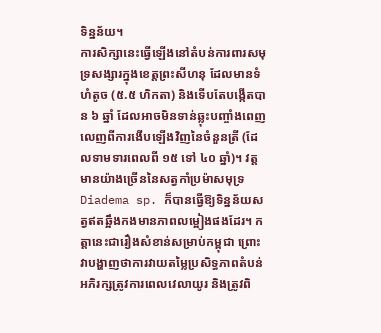ទិន្នន័យ។
ការសិក្សានេះធ្វើឡើងនៅតំបន់ការពារសមុទ្រសង្សារក្នុងខេត្តព្រះសីហនុ ដែលមានទំហំតូច (៥.៥ ហិកតា) និងទើបតែបង្កើតបាន ៦ ឆ្នាំ ដែលអាចមិនទាន់ឆ្លុះបញ្ចាំងពេញលេញពីការងើបឡើងវិញនៃចំនួនត្រី (ដែលទាមទារពេលពី ១៥ ទៅ ៤០ ឆ្នាំ)។ វត្តមានយ៉ាងច្រើននៃសត្វកាំប្រម៉ាសមុទ្រ Diadema sp. ក៏បានធ្វើឱ្យទិន្នន័យសត្វឥតឆ្អឹងកងមានភាពលម្អៀងផងដែរ។ កត្តានេះជារឿងសំខាន់សម្រាប់កម្ពុជា ព្រោះវាបង្ហាញថាការវាយតម្លៃប្រសិទ្ធភាពតំបន់អភិរក្សត្រូវការពេលវេលាយូរ និងត្រូវពិ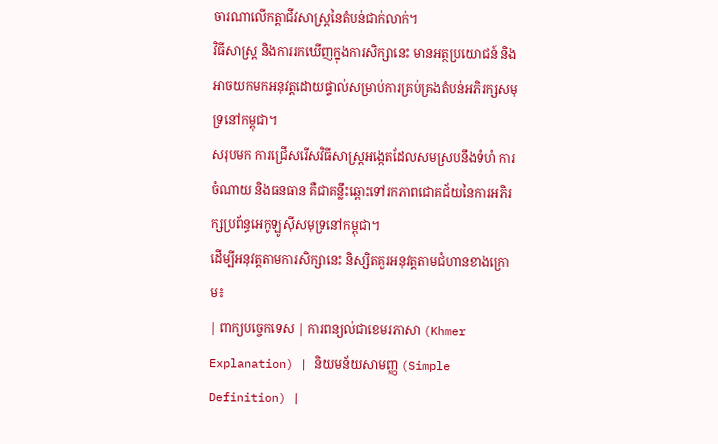ចារណាលើកត្តាជីវសាស្ត្រនៃតំបន់ជាក់លាក់។
វិធីសាស្ត្រ និងការរកឃើញក្នុងការសិក្សានេះ មានអត្ថប្រយោជន៍ និងអាចយកមកអនុវត្តដោយផ្ទាល់សម្រាប់ការគ្រប់គ្រងតំបន់អភិរក្សសមុទ្រនៅកម្ពុជា។
សរុបមក ការជ្រើសរើសវិធីសាស្ត្រអង្កេតដែលសមស្របនឹងទំហំ ការចំណាយ និងធនធាន គឺជាគន្លឹះឆ្ពោះទៅរកភាពជោគជ័យនៃការអភិរក្សប្រព័ន្ធអេកូឡូស៊ីសមុទ្រនៅកម្ពុជា។
ដើម្បីអនុវត្តតាមការសិក្សានេះ និស្សិតគួរអនុវត្តតាមជំហានខាងក្រោម៖
| ពាក្យបច្ចេកទេស | ការពន្យល់ជាខេមរភាសា (Khmer Explanation) | និយមន័យសាមញ្ញ (Simple Definition) |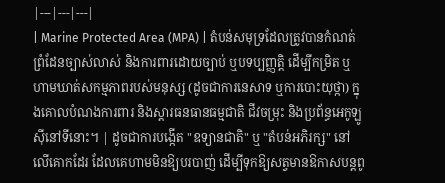|---|---|---|
| Marine Protected Area (MPA) | តំបន់សមុទ្រដែលត្រូវបានកំណត់ព្រំដែនច្បាស់លាស់ និងការពារដោយច្បាប់ ឬបទប្បញ្ញត្តិ ដើម្បីកម្រិត ឬហាមឃាត់សកម្មភាពរបស់មនុស្ស (ដូចជាការនេសាទ ឬការបោះយុថ្កា) ក្នុងគោលបំណងការពារ និងស្តារធនធានធម្មជាតិ ជីវចម្រុះ និងប្រព័ន្ធអេកូឡូស៊ីនៅទីនោះ។ | ដូចជាការបង្កើត "ឧទ្យានជាតិ" ឬ "តំបន់អភិរក្ស" នៅលើគោកដែរ ដែលគេហាមមិនឱ្យបរបាញ់ ដើម្បីទុកឱ្យសត្វមានឱកាសបន្តពូ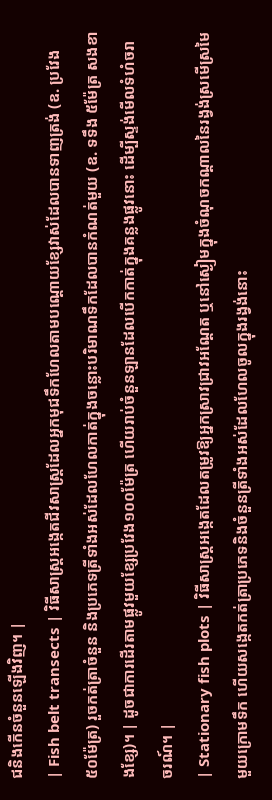ជនិងកើនចំនួនឡើងវិញ។ |
| Fish belt transects | វិធីសាស្ត្រអង្កេតជីវសាស្ត្រដែលអ្នកមុជទឹកហែលតាមបណ្តោយខ្សែវាស់ដែលបានទាញត្រង់ (ឧ. ប្រវែង ៥០ម៉ែត្រ) រួចកត់ត្រាចំនួន និងប្រភេទត្រីទាំងអស់ដែលហែលកាត់ក្នុងចន្លោះបរិមាណទឹកដែលបានកំណត់មួយ (ឧ. ទទឹង ៥ម៉ែត្រ សងខាងខ្សែ)។ | ដូចជាការដើរតាមផ្លូវមួយខ្សែប្រវែង១០០ម៉ែត្រ ហើយរាប់ចំនួនឡានដែលបើកកាត់ក្នុងគន្លងផ្លូវនោះ ដើម្បីស្ទង់មើលទំហំចរាចរណ៍។ |
| Stationary fish plots | វិធីសាស្ត្រអង្កេតដែលតម្រូវឱ្យអ្នកស្រាវជ្រាវអណ្តែត ឬនៅស្ងៀមក្នុងចំណុចកណ្តាលនៃរង្វង់ស្រមើស្រមៃមួយក្រោមទឹក ហើយសង្កេតកត់ត្រាប្រភេទនិងចំនួនត្រីទាំងអស់ដែលហែលចូលក្នុងរង្វង់នោះ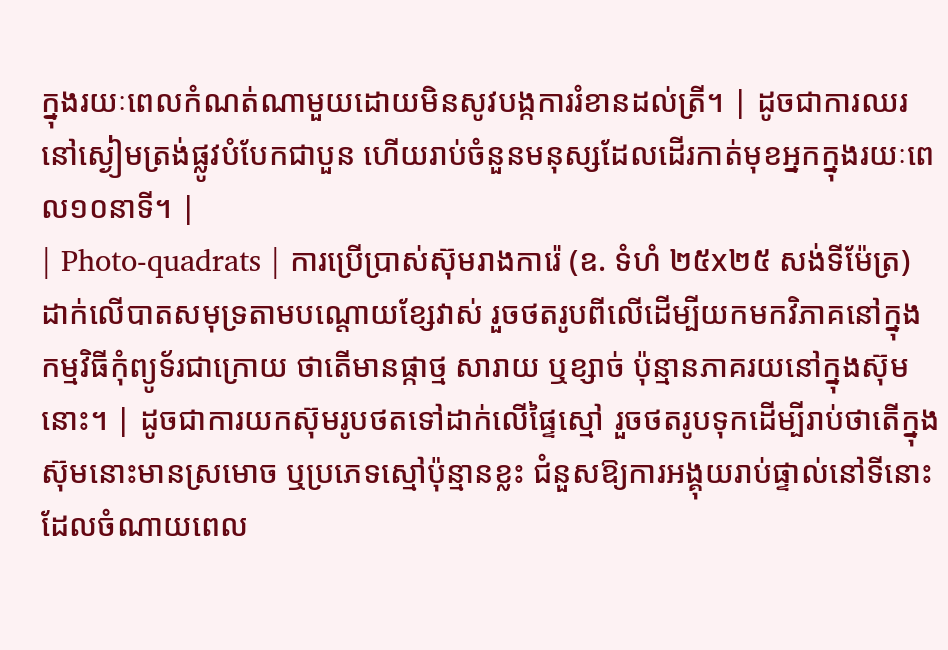ក្នុងរយៈពេលកំណត់ណាមួយដោយមិនសូវបង្កការរំខានដល់ត្រី។ | ដូចជាការឈរនៅស្ងៀមត្រង់ផ្លូវបំបែកជាបួន ហើយរាប់ចំនួនមនុស្សដែលដើរកាត់មុខអ្នកក្នុងរយៈពេល១០នាទី។ |
| Photo-quadrats | ការប្រើប្រាស់ស៊ុមរាងការ៉េ (ឧ. ទំហំ ២៥x២៥ សង់ទីម៉ែត្រ) ដាក់លើបាតសមុទ្រតាមបណ្តោយខ្សែវាស់ រួចថតរូបពីលើដើម្បីយកមកវិភាគនៅក្នុងកម្មវិធីកុំព្យូទ័រជាក្រោយ ថាតើមានផ្កាថ្ម សារាយ ឬខ្សាច់ ប៉ុន្មានភាគរយនៅក្នុងស៊ុមនោះ។ | ដូចជាការយកស៊ុមរូបថតទៅដាក់លើផ្ទៃស្មៅ រួចថតរូបទុកដើម្បីរាប់ថាតើក្នុងស៊ុមនោះមានស្រមោច ឬប្រភេទស្មៅប៉ុន្មានខ្លះ ជំនួសឱ្យការអង្គុយរាប់ផ្ទាល់នៅទីនោះដែលចំណាយពេល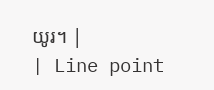យូរ។ |
| Line point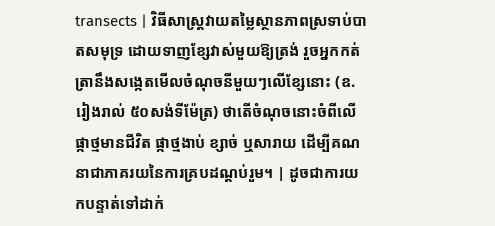transects | វិធីសាស្ត្រវាយតម្លៃស្ថានភាពស្រទាប់បាតសមុទ្រ ដោយទាញខ្សែវាស់មួយឱ្យត្រង់ រួចអ្នកកត់ត្រានឹងសង្កេតមើលចំណុចនីមួយៗលើខ្សែនោះ (ឧ. រៀងរាល់ ៥០សង់ទីម៉ែត្រ) ថាតើចំណុចនោះចំពីលើផ្កាថ្មមានជីវិត ផ្កាថ្មងាប់ ខ្សាច់ ឬសារាយ ដើម្បីគណនាជាភាគរយនៃការគ្របដណ្តប់រួម។ | ដូចជាការយកបន្ទាត់ទៅដាក់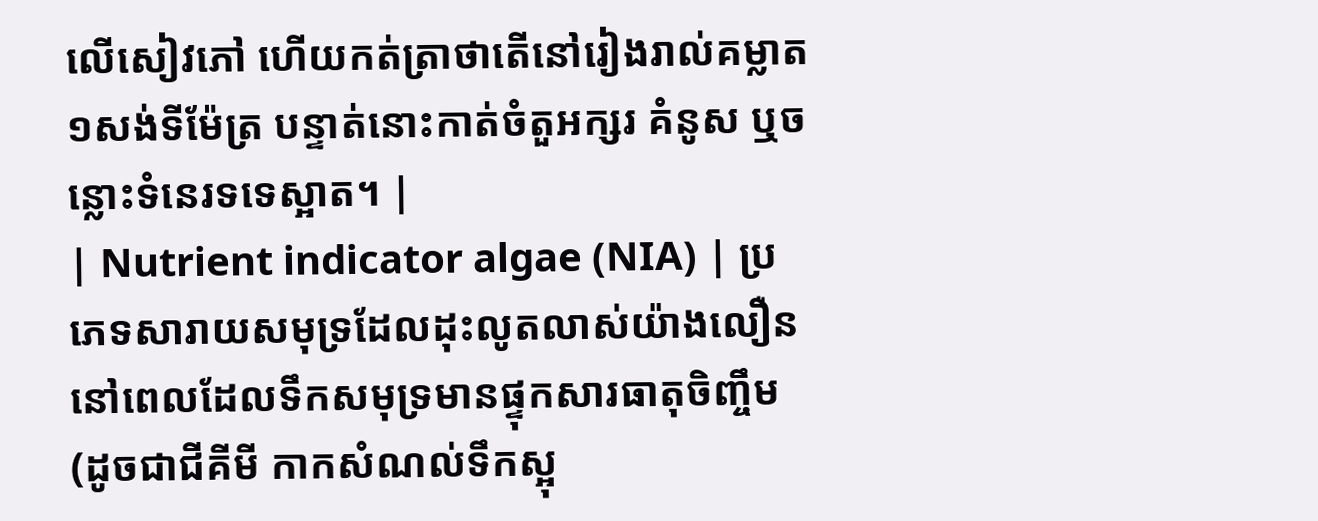លើសៀវភៅ ហើយកត់ត្រាថាតើនៅរៀងរាល់គម្លាត ១សង់ទីម៉ែត្រ បន្ទាត់នោះកាត់ចំតួអក្សរ គំនូស ឬចន្លោះទំនេរទទេស្អាត។ |
| Nutrient indicator algae (NIA) | ប្រភេទសារាយសមុទ្រដែលដុះលូតលាស់យ៉ាងលឿននៅពេលដែលទឹកសមុទ្រមានផ្ទុកសារធាតុចិញ្ចឹម (ដូចជាជីគីមី កាកសំណល់ទឹកស្អុ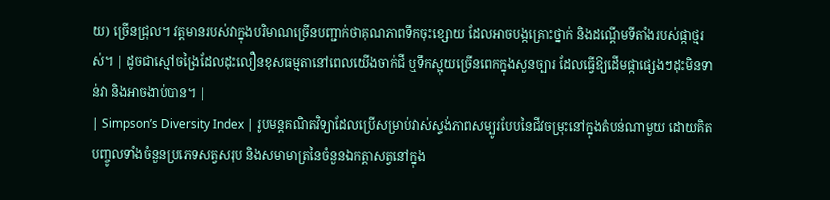យ) ច្រើនជ្រុល។ វត្តមានរបស់វាក្នុងបរិមាណច្រើនបញ្ជាក់ថាគុណភាពទឹកចុះខ្សោយ ដែលអាចបង្កគ្រោះថ្នាក់ និងដណ្តើមទីតាំងរបស់ផ្កាថ្មរស់។ | ដូចជាស្មៅចង្រៃដែលដុះលឿនខុសធម្មតានៅពេលយើងចាក់ជី ឬទឹកស្អុយច្រើនពេកក្នុងសួនច្បារ ដែលធ្វើឱ្យដើមផ្កាផ្សេងៗដុះមិនទាន់វា និងអាចងាប់បាន។ |
| Simpson’s Diversity Index | រូបមន្តគណិតវិទ្យាដែលប្រើសម្រាប់វាស់ស្ទង់ភាពសម្បូរបែបនៃជីវចម្រុះនៅក្នុងតំបន់ណាមួយ ដោយគិតបញ្ចូលទាំងចំនួនប្រភេទសត្វសរុប និងសមាមាត្រនៃចំនួនឯកត្តាសត្វនៅក្នុង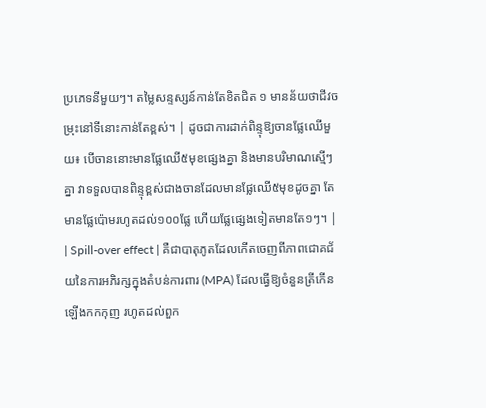ប្រភេទនីមួយៗ។ តម្លៃសន្ទស្សន៍កាន់តែខិតជិត ១ មានន័យថាជីវចម្រុះនៅទីនោះកាន់តែខ្ពស់។ | ដូចជាការដាក់ពិន្ទុឱ្យចានផ្លែឈើមួយ៖ បើចាននោះមានផ្លែឈើ៥មុខផ្សេងគ្នា និងមានបរិមាណស្មើៗគ្នា វាទទួលបានពិន្ទុខ្ពស់ជាងចានដែលមានផ្លែឈើ៥មុខដូចគ្នា តែមានផ្លែប៉ោមរហូតដល់១០០ផ្លែ ហើយផ្លែផ្សេងទៀតមានតែ១ៗ។ |
| Spill-over effect | គឺជាបាតុភូតដែលកើតចេញពីភាពជោគជ័យនៃការអភិរក្សក្នុងតំបន់ការពារ (MPA) ដែលធ្វើឱ្យចំនួនត្រីកើនឡើងកកកុញ រហូតដល់ពួក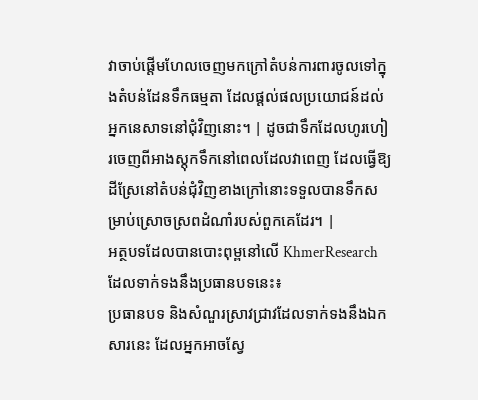វាចាប់ផ្តើមហែលចេញមកក្រៅតំបន់ការពារចូលទៅក្នុងតំបន់ដែនទឹកធម្មតា ដែលផ្តល់ផលប្រយោជន៍ដល់អ្នកនេសាទនៅជុំវិញនោះ។ | ដូចជាទឹកដែលហូរហៀរចេញពីអាងស្តុកទឹកនៅពេលដែលវាពេញ ដែលធ្វើឱ្យដីស្រែនៅតំបន់ជុំវិញខាងក្រៅនោះទទួលបានទឹកសម្រាប់ស្រោចស្រពដំណាំរបស់ពួកគេដែរ។ |
អត្ថបទដែលបានបោះពុម្ពនៅលើ KhmerResearch ដែលទាក់ទងនឹងប្រធានបទនេះ៖
ប្រធានបទ និងសំណួរស្រាវជ្រាវដែលទាក់ទងនឹងឯកសារនេះ ដែលអ្នកអាចស្វែ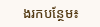ងរកបន្ថែម៖